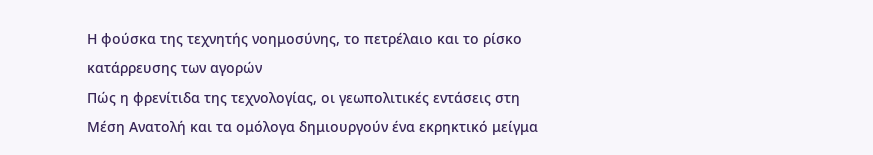Η φούσκα της τεχνητής νοημοσύνης, το πετρέλαιο και το ρίσκο κατάρρευσης των αγορών
Πώς η φρενίτιδα της τεχνολογίας, οι γεωπολιτικές εντάσεις στη Μέση Ανατολή και τα ομόλογα δημιουργούν ένα εκρηκτικό μείγμα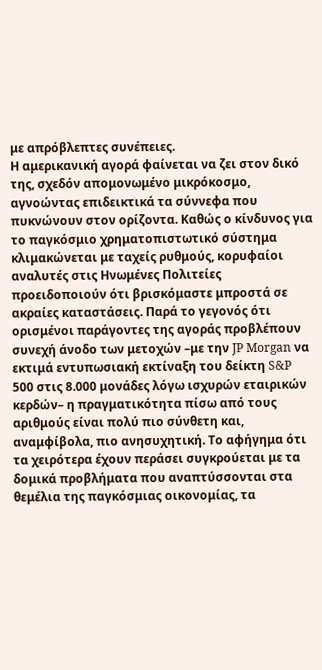με απρόβλεπτες συνέπειες.
Η αμερικανική αγορά φαίνεται να ζει στον δικό της, σχεδόν απομονωμένο μικρόκοσμο, αγνοώντας επιδεικτικά τα σύννεφα που πυκνώνουν στον ορίζοντα. Καθώς ο κίνδυνος για το παγκόσμιο χρηματοπιστωτικό σύστημα κλιμακώνεται με ταχείς ρυθμούς, κορυφαίοι αναλυτές στις Ηνωμένες Πολιτείες προειδοποιούν ότι βρισκόμαστε μπροστά σε ακραίες καταστάσεις. Παρά το γεγονός ότι ορισμένοι παράγοντες της αγοράς προβλέπουν συνεχή άνοδο των μετοχών –με την JP Morgan να εκτιμά εντυπωσιακή εκτίναξη του δείκτη S&P 500 στις 8.000 μονάδες λόγω ισχυρών εταιρικών κερδών– η πραγματικότητα πίσω από τους αριθμούς είναι πολύ πιο σύνθετη και, αναμφίβολα, πιο ανησυχητική. Το αφήγημα ότι τα χειρότερα έχουν περάσει συγκρούεται με τα δομικά προβλήματα που αναπτύσσονται στα θεμέλια της παγκόσμιας οικονομίας, τα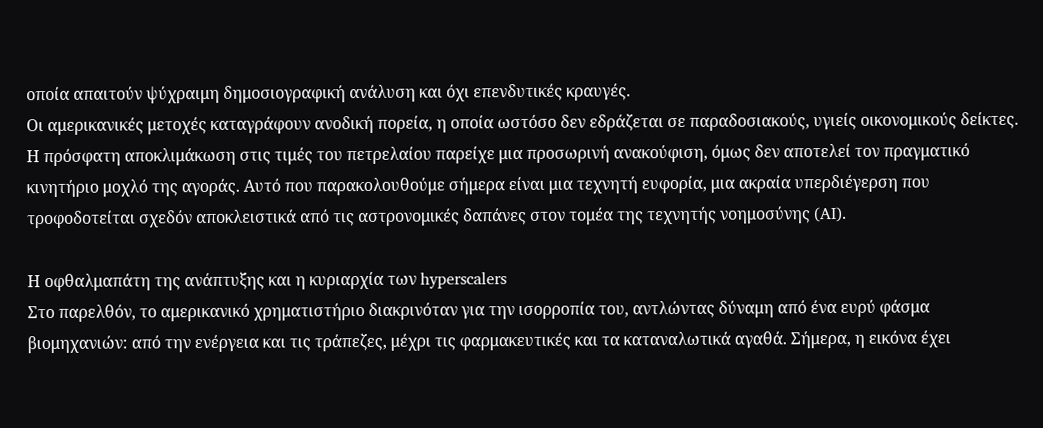οποία απαιτούν ψύχραιμη δημοσιογραφική ανάλυση και όχι επενδυτικές κραυγές.
Οι αμερικανικές μετοχές καταγράφουν ανοδική πορεία, η οποία ωστόσο δεν εδράζεται σε παραδοσιακούς, υγιείς οικονομικούς δείκτες. Η πρόσφατη αποκλιμάκωση στις τιμές του πετρελαίου παρείχε μια προσωρινή ανακούφιση, όμως δεν αποτελεί τον πραγματικό κινητήριο μοχλό της αγοράς. Αυτό που παρακολουθούμε σήμερα είναι μια τεχνητή ευφορία, μια ακραία υπερδιέγερση που τροφοδοτείται σχεδόν αποκλειστικά από τις αστρονομικές δαπάνες στον τομέα της τεχνητής νοημοσύνης (AI).

Η οφθαλμαπάτη της ανάπτυξης και η κυριαρχία των hyperscalers
Στο παρελθόν, το αμερικανικό χρηματιστήριο διακρινόταν για την ισορροπία του, αντλώντας δύναμη από ένα ευρύ φάσμα βιομηχανιών: από την ενέργεια και τις τράπεζες, μέχρι τις φαρμακευτικές και τα καταναλωτικά αγαθά. Σήμερα, η εικόνα έχει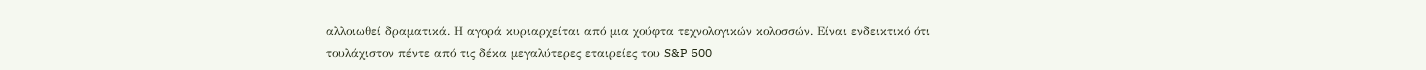αλλοιωθεί δραματικά. Η αγορά κυριαρχείται από μια χούφτα τεχνολογικών κολοσσών. Είναι ενδεικτικό ότι τουλάχιστον πέντε από τις δέκα μεγαλύτερες εταιρείες του S&P 500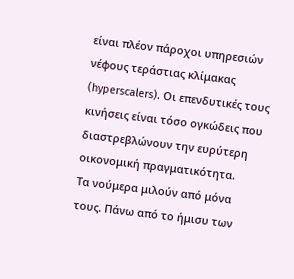είναι πλέον πάροχοι υπηρεσιών νέφους τεράστιας κλίμακας (hyperscalers). Οι επενδυτικές τους κινήσεις είναι τόσο ογκώδεις που διαστρεβλώνουν την ευρύτερη οικονομική πραγματικότητα.
Τα νούμερα μιλούν από μόνα τους. Πάνω από το ήμισυ των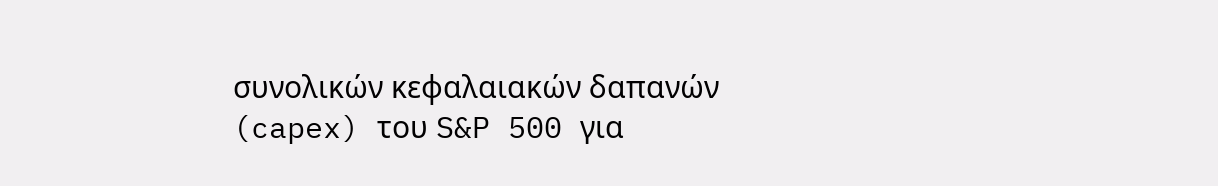συνολικών κεφαλαιακών δαπανών (capex) του S&P 500 για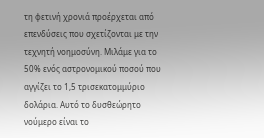τη φετινή χρονιά προέρχεται από επενδύσεις που σχετίζονται με την τεχνητή νοημοσύνη. Μιλάμε για το 50% ενός αστρονομικού ποσού που αγγίζει το 1,5 τρισεκατομμύριο δολάρια. Αυτό το δυσθεώρητο νούμερο είναι το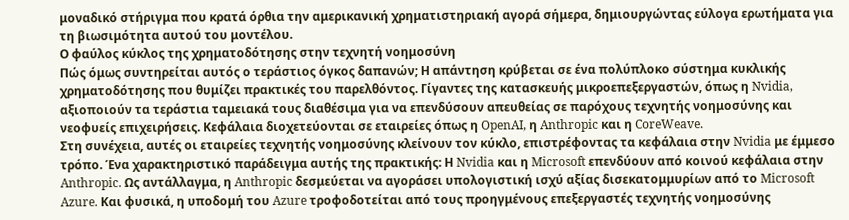μοναδικό στήριγμα που κρατά όρθια την αμερικανική χρηματιστηριακή αγορά σήμερα, δημιουργώντας εύλογα ερωτήματα για τη βιωσιμότητα αυτού του μοντέλου.
Ο φαύλος κύκλος της χρηματοδότησης στην τεχνητή νοημοσύνη
Πώς όμως συντηρείται αυτός ο τεράστιος όγκος δαπανών; Η απάντηση κρύβεται σε ένα πολύπλοκο σύστημα κυκλικής χρηματοδότησης που θυμίζει πρακτικές του παρελθόντος. Γίγαντες της κατασκευής μικροεπεξεργαστών, όπως η Nvidia, αξιοποιούν τα τεράστια ταμειακά τους διαθέσιμα για να επενδύσουν απευθείας σε παρόχους τεχνητής νοημοσύνης και νεοφυείς επιχειρήσεις. Κεφάλαια διοχετεύονται σε εταιρείες όπως η OpenAI, η Anthropic και η CoreWeave.
Στη συνέχεια, αυτές οι εταιρείες τεχνητής νοημοσύνης κλείνουν τον κύκλο, επιστρέφοντας τα κεφάλαια στην Nvidia με έμμεσο τρόπο. Ένα χαρακτηριστικό παράδειγμα αυτής της πρακτικής: Η Nvidia και η Microsoft επενδύουν από κοινού κεφάλαια στην Anthropic. Ως αντάλλαγμα, η Anthropic δεσμεύεται να αγοράσει υπολογιστική ισχύ αξίας δισεκατομμυρίων από το Microsoft Azure. Και φυσικά, η υποδομή του Azure τροφοδοτείται από τους προηγμένους επεξεργαστές τεχνητής νοημοσύνης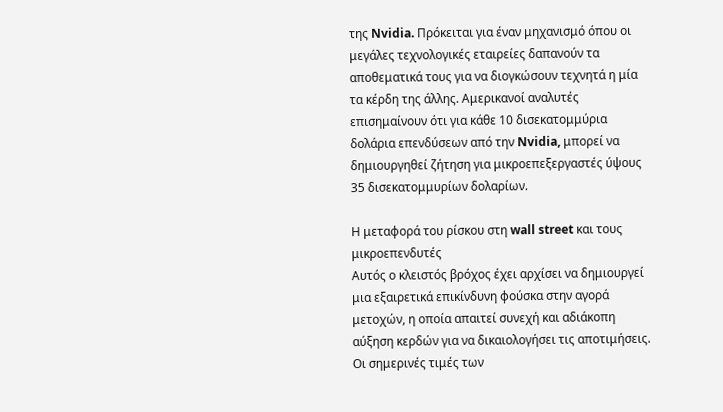της Nvidia. Πρόκειται για έναν μηχανισμό όπου οι μεγάλες τεχνολογικές εταιρείες δαπανούν τα αποθεματικά τους για να διογκώσουν τεχνητά η μία τα κέρδη της άλλης. Αμερικανοί αναλυτές επισημαίνουν ότι για κάθε 10 δισεκατομμύρια δολάρια επενδύσεων από την Nvidia, μπορεί να δημιουργηθεί ζήτηση για μικροεπεξεργαστές ύψους 35 δισεκατομμυρίων δολαρίων.

Η μεταφορά του ρίσκου στη wall street και τους μικροεπενδυτές
Αυτός ο κλειστός βρόχος έχει αρχίσει να δημιουργεί μια εξαιρετικά επικίνδυνη φούσκα στην αγορά μετοχών, η οποία απαιτεί συνεχή και αδιάκοπη αύξηση κερδών για να δικαιολογήσει τις αποτιμήσεις. Οι σημερινές τιμές των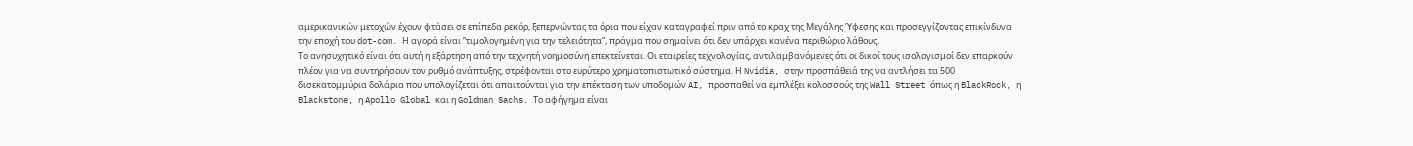αμερικανικών μετοχών έχουν φτάσει σε επίπεδα ρεκόρ, ξεπερνώντας τα όρια που είχαν καταγραφεί πριν από το κραχ της Μεγάλης Ύφεσης και προσεγγίζοντας επικίνδυνα την εποχή του dot-com. Η αγορά είναι “τιμολογημένη για την τελειότητα”, πράγμα που σημαίνει ότι δεν υπάρχει κανένα περιθώριο λάθους.
Το ανησυχητικό είναι ότι αυτή η εξάρτηση από την τεχνητή νοημοσύνη επεκτείνεται. Οι εταιρείες τεχνολογίας, αντιλαμβανόμενες ότι οι δικοί τους ισολογισμοί δεν επαρκούν πλέον για να συντηρήσουν τον ρυθμό ανάπτυξης, στρέφονται στο ευρύτερο χρηματοπιστωτικό σύστημα. Η Nvidia, στην προσπάθειά της να αντλήσει τα 500 δισεκατομμύρια δολάρια που υπολογίζεται ότι απαιτούνται για την επέκταση των υποδομών AI, προσπαθεί να εμπλέξει κολοσσούς της Wall Street όπως η BlackRock, η Blackstone, η Apollo Global και η Goldman Sachs. Το αφήγημα είναι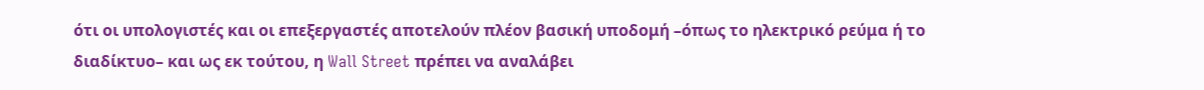ότι οι υπολογιστές και οι επεξεργαστές αποτελούν πλέον βασική υποδομή –όπως το ηλεκτρικό ρεύμα ή το διαδίκτυο– και ως εκ τούτου, η Wall Street πρέπει να αναλάβει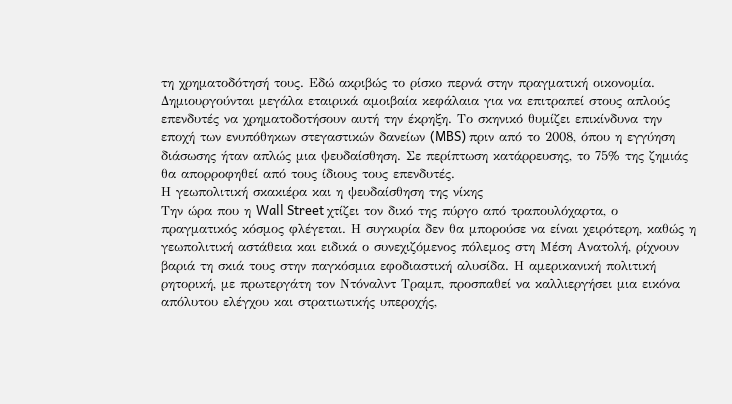τη χρηματοδότησή τους. Εδώ ακριβώς το ρίσκο περνά στην πραγματική οικονομία. Δημιουργούνται μεγάλα εταιρικά αμοιβαία κεφάλαια για να επιτραπεί στους απλούς επενδυτές να χρηματοδοτήσουν αυτή την έκρηξη. Το σκηνικό θυμίζει επικίνδυνα την εποχή των ενυπόθηκων στεγαστικών δανείων (MBS) πριν από το 2008, όπου η εγγύηση διάσωσης ήταν απλώς μια ψευδαίσθηση. Σε περίπτωση κατάρρευσης, το 75% της ζημιάς θα απορροφηθεί από τους ίδιους τους επενδυτές.
Η γεωπολιτική σκακιέρα και η ψευδαίσθηση της νίκης
Την ώρα που η Wall Street χτίζει τον δικό της πύργο από τραπουλόχαρτα, ο πραγματικός κόσμος φλέγεται. Η συγκυρία δεν θα μπορούσε να είναι χειρότερη, καθώς η γεωπολιτική αστάθεια και ειδικά ο συνεχιζόμενος πόλεμος στη Μέση Ανατολή, ρίχνουν βαριά τη σκιά τους στην παγκόσμια εφοδιαστική αλυσίδα. Η αμερικανική πολιτική ρητορική, με πρωτεργάτη τον Ντόναλντ Τραμπ, προσπαθεί να καλλιεργήσει μια εικόνα απόλυτου ελέγχου και στρατιωτικής υπεροχής,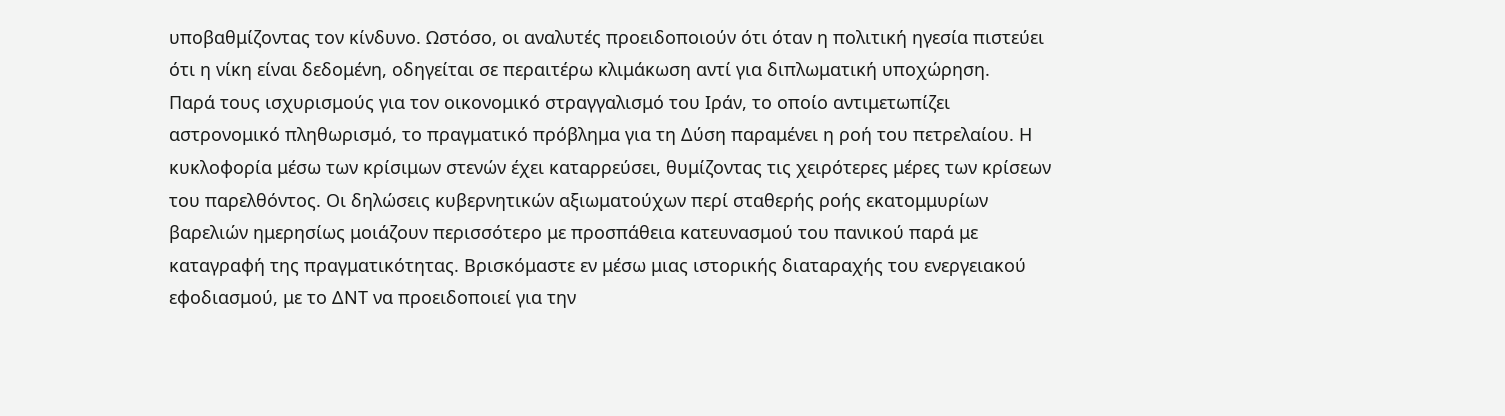υποβαθμίζοντας τον κίνδυνο. Ωστόσο, οι αναλυτές προειδοποιούν ότι όταν η πολιτική ηγεσία πιστεύει ότι η νίκη είναι δεδομένη, οδηγείται σε περαιτέρω κλιμάκωση αντί για διπλωματική υποχώρηση.
Παρά τους ισχυρισμούς για τον οικονομικό στραγγαλισμό του Ιράν, το οποίο αντιμετωπίζει αστρονομικό πληθωρισμό, το πραγματικό πρόβλημα για τη Δύση παραμένει η ροή του πετρελαίου. Η κυκλοφορία μέσω των κρίσιμων στενών έχει καταρρεύσει, θυμίζοντας τις χειρότερες μέρες των κρίσεων του παρελθόντος. Οι δηλώσεις κυβερνητικών αξιωματούχων περί σταθερής ροής εκατομμυρίων βαρελιών ημερησίως μοιάζουν περισσότερο με προσπάθεια κατευνασμού του πανικού παρά με καταγραφή της πραγματικότητας. Βρισκόμαστε εν μέσω μιας ιστορικής διαταραχής του ενεργειακού εφοδιασμού, με το ΔΝΤ να προειδοποιεί για την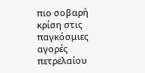πιο σοβαρή κρίση στις παγκόσμιες αγορές πετρελαίου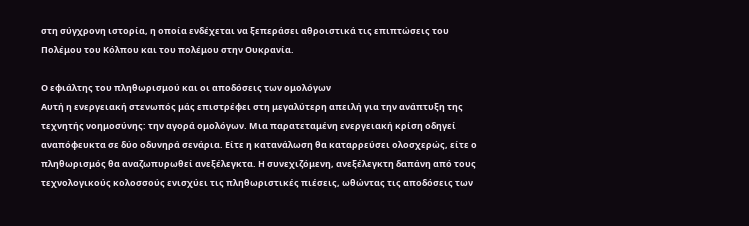στη σύγχρονη ιστορία, η οποία ενδέχεται να ξεπεράσει αθροιστικά τις επιπτώσεις του Πολέμου του Κόλπου και του πολέμου στην Ουκρανία.

Ο εφιάλτης του πληθωρισμού και οι αποδόσεις των ομολόγων
Αυτή η ενεργειακή στενωπός μάς επιστρέφει στη μεγαλύτερη απειλή για την ανάπτυξη της τεχνητής νοημοσύνης: την αγορά ομολόγων. Μια παρατεταμένη ενεργειακή κρίση οδηγεί αναπόφευκτα σε δύο οδυνηρά σενάρια. Είτε η κατανάλωση θα καταρρεύσει ολοσχερώς, είτε ο πληθωρισμός θα αναζωπυρωθεί ανεξέλεγκτα. Η συνεχιζόμενη, ανεξέλεγκτη δαπάνη από τους τεχνολογικούς κολοσσούς ενισχύει τις πληθωριστικές πιέσεις, ωθώντας τις αποδόσεις των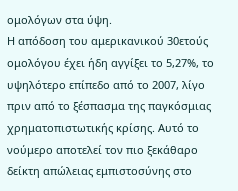ομολόγων στα ύψη.
Η απόδοση του αμερικανικού 30ετούς ομολόγου έχει ήδη αγγίξει το 5,27%, το υψηλότερο επίπεδο από το 2007, λίγο πριν από το ξέσπασμα της παγκόσμιας χρηματοπιστωτικής κρίσης. Αυτό το νούμερο αποτελεί τον πιο ξεκάθαρο δείκτη απώλειας εμπιστοσύνης στο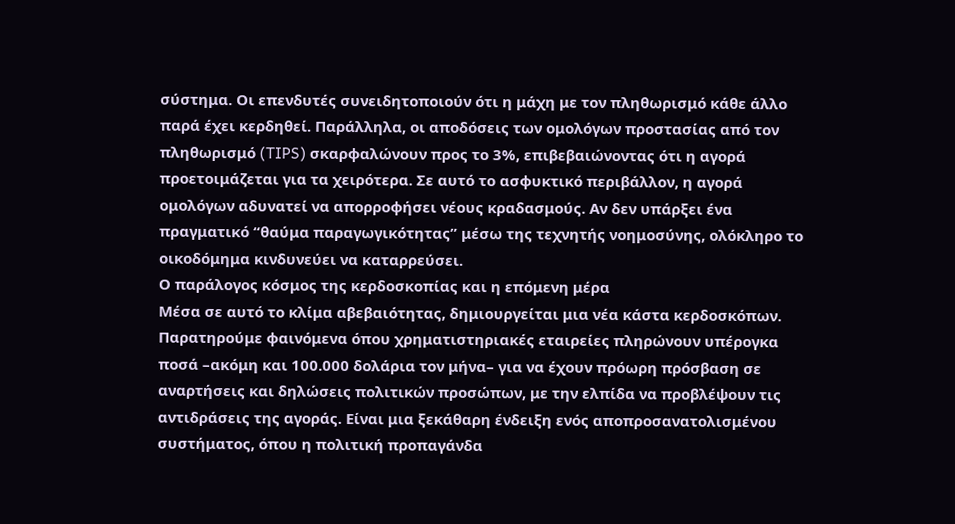σύστημα. Οι επενδυτές συνειδητοποιούν ότι η μάχη με τον πληθωρισμό κάθε άλλο παρά έχει κερδηθεί. Παράλληλα, οι αποδόσεις των ομολόγων προστασίας από τον πληθωρισμό (TIPS) σκαρφαλώνουν προς το 3%, επιβεβαιώνοντας ότι η αγορά προετοιμάζεται για τα χειρότερα. Σε αυτό το ασφυκτικό περιβάλλον, η αγορά ομολόγων αδυνατεί να απορροφήσει νέους κραδασμούς. Αν δεν υπάρξει ένα πραγματικό “θαύμα παραγωγικότητας” μέσω της τεχνητής νοημοσύνης, ολόκληρο το οικοδόμημα κινδυνεύει να καταρρεύσει.
Ο παράλογος κόσμος της κερδοσκοπίας και η επόμενη μέρα
Μέσα σε αυτό το κλίμα αβεβαιότητας, δημιουργείται μια νέα κάστα κερδοσκόπων. Παρατηρούμε φαινόμενα όπου χρηματιστηριακές εταιρείες πληρώνουν υπέρογκα ποσά –ακόμη και 100.000 δολάρια τον μήνα– για να έχουν πρόωρη πρόσβαση σε αναρτήσεις και δηλώσεις πολιτικών προσώπων, με την ελπίδα να προβλέψουν τις αντιδράσεις της αγοράς. Είναι μια ξεκάθαρη ένδειξη ενός αποπροσανατολισμένου συστήματος, όπου η πολιτική προπαγάνδα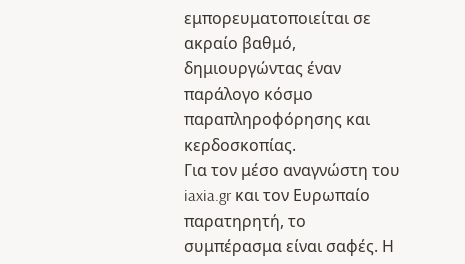εμπορευματοποιείται σε ακραίο βαθμό, δημιουργώντας έναν παράλογο κόσμο παραπληροφόρησης και κερδοσκοπίας.
Για τον μέσο αναγνώστη του iaxia.gr και τον Ευρωπαίο παρατηρητή, το συμπέρασμα είναι σαφές. Η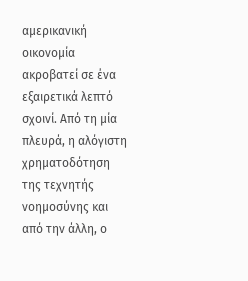αμερικανική οικονομία ακροβατεί σε ένα εξαιρετικά λεπτό σχοινί. Από τη μία πλευρά, η αλόγιστη χρηματοδότηση της τεχνητής νοημοσύνης και από την άλλη, ο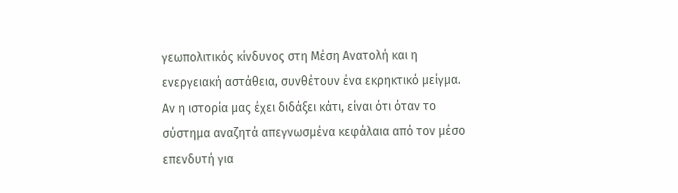γεωπολιτικός κίνδυνος στη Μέση Ανατολή και η ενεργειακή αστάθεια, συνθέτουν ένα εκρηκτικό μείγμα. Αν η ιστορία μας έχει διδάξει κάτι, είναι ότι όταν το σύστημα αναζητά απεγνωσμένα κεφάλαια από τον μέσο επενδυτή για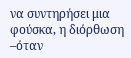να συντηρήσει μια φούσκα, η διόρθωση –όταν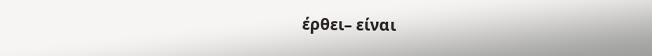έρθει– είναι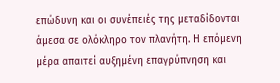επώδυνη και οι συνέπειές της μεταδίδονται άμεσα σε ολόκληρο τον πλανήτη. Η επόμενη μέρα απαιτεί αυξημένη επαγρύπνηση και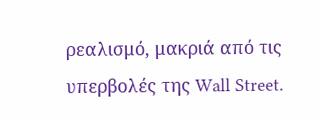ρεαλισμό, μακριά από τις υπερβολές της Wall Street.